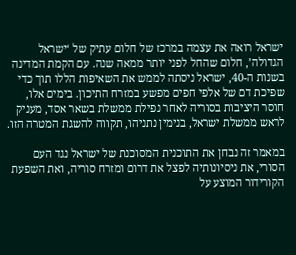ישראל רואה את עצמה במרכז של חלום עתיק של ‘ישראל הגדולה’, חלום שהחל לפני יותר ממאה שנה. עם הקמת המדינה בשנות ה-40, ישראל ניסתה לממש את השאיפות הללו תוך כדי שפיכת דם של אלפי חפים מפשע במזרח התיכון. בימים אלו, חוסר היציבות בסוריה לאחר נפילת ממשלת בשאר אסד, מעניק לראש ממשלת ישראל, בנימין נתניהו, תקווה להשגת המטרה הזו.

במאמר זה נבחן את התוכנית המסוכנת של ישראל נגד העם הסורי, את ניסיונותיה לפצל את דרום ומזרח סוריה, ואת השפעת הקורידור המוצע על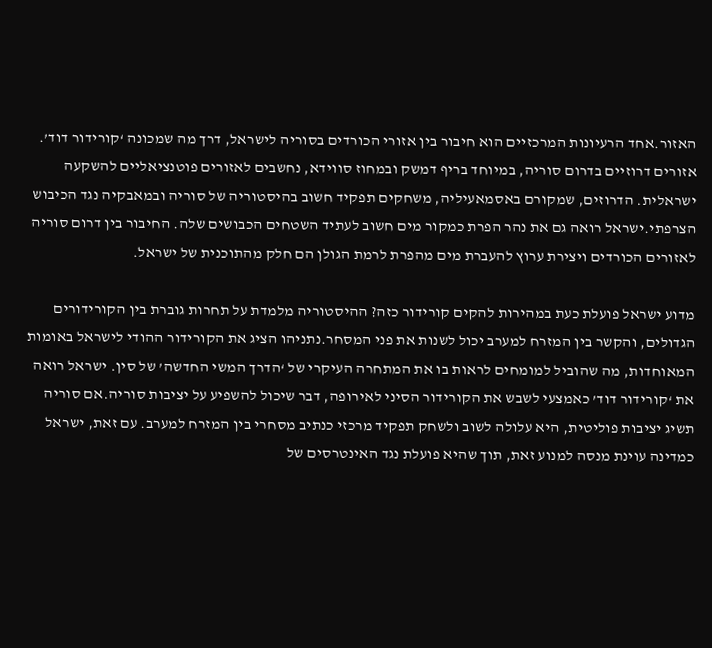האזור.אחד הרעיונות המרכזיים הוא חיבור בין אזורי הכורדים בסוריה לישראל, דרך מה שמכונה ‘קורידור דוד’. אזורים דרוזיים בדרום סוריה, במיוחד בריף דמשק ובמחוז סווידא, נחשבים לאזורים פוטנציאליים להשקעה ישראלית. הדרוזים, שמקורם באסמאעיליה, משחקים תפקיד חשוב בהיסטוריה של סוריה ובמאבקיה נגד הכיבוש הצרפתי.ישראל רואה גם את נהר הפרת כמקור מים חשוב לעתיד השטחים הכבושים שלה. החיבור בין דרום סוריה לאזורים הכורדים ויצירת ערוץ להעברת מים מהפרת לרמת הגולן הם חלק מהתוכנית של ישראל.

מדוע ישראל פועלת כעת במהירות להקים קורידור כזה? ההיסטוריה מלמדת על תחרות גוברת בין הקורידורים הגדולים, והקשר בין המזרח למערב יכול לשנות את פני המסחר.נתניהו הציג את הקורידור ההודי לישראל באומות המאוחדות, מה שהוביל למומחים לראות בו את המתחרה העיקרי של ‘הדרך המשי החדשה’ של סין. ישראל רואה את ‘קורידור דוד’ כאמצעי לשבש את הקורידור הסיני לאירופה, דבר שיכול להשפיע על יציבות סוריה.אם סוריה תשיג יציבות פוליטית, היא עלולה לשוב ולשחק תפקיד מרכזי כנתיב מסחרי בין המזרח למערב. עם זאת, ישראל כמדינה עוינת מנסה למנוע זאת, תוך שהיא פועלת נגד האינטרסים של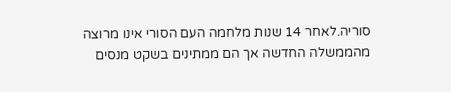סוריה.לאחר 14 שנות מלחמה העם הסורי אינו מרוצה מהממשלה החדשה אך הם ממתינים בשקט מנסים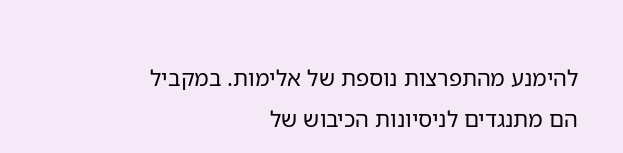להימנע מהתפרצות נוספת של אלימות. במקביל הם מתנגדים לניסיונות הכיבוש של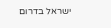ישראל בדרום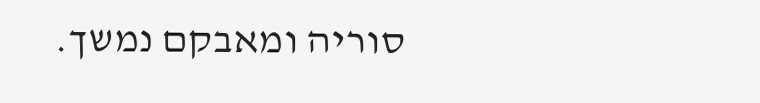סוריה ומאבקם נמשך.